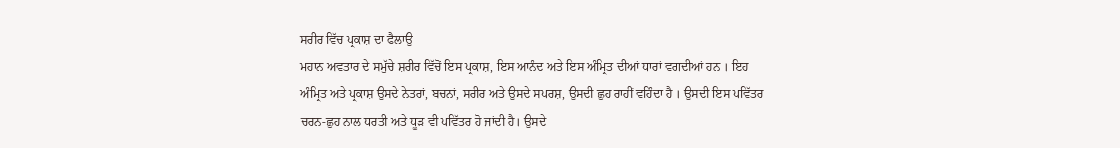ਸਰੀਰ ਵਿੱਚ ਪ੍ਰਕਾਸ਼ ਦਾ ਫੈਲਾਉ
ਮਹਾਨ ਅਵਤਾਰ ਦੇ ਸਮੁੱਚੇ ਸ਼ਰੀਰ ਵਿੱਚੋਂ ਇਸ ਪ੍ਰਕਾਸ਼, ਇਸ ਆਨੰਦ ਅਤੇ ਇਸ ਅੰਮ੍ਰਿਤ ਦੀਆਂ ਧਾਰਾਂ ਵਗਦੀਆਂ ਹਨ । ਇਹ ਅੰਮ੍ਰਿਤ ਅਤੇ ਪ੍ਰਕਾਸ਼ ਉਸਦੇ ਨੇਤਰਾਂ, ਬਚਨਾਂ, ਸਰੀਰ ਅਤੇ ਉਸਦੇ ਸਪਰਸ਼, ਉਸਦੀ ਛੁਹ ਰਾਹੀਂ ਵਹਿੰਦਾ ਹੈ । ਉਸਦੀ ਇਸ ਪਵਿੱਤਰ ਚਰਨ-ਛੁਹ ਨਾਲ ਧਰਤੀ ਅਤੇ ਧੂੜ ਵੀ ਪਵਿੱਤਰ ਹੋ ਜਾਂਦੀ ਹੈ। ਉਸਦੇ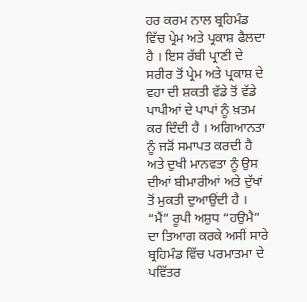ਹਰ ਕਰਮ ਨਾਲ ਬ੍ਰਹਿਮੰਡ ਵਿੱਚ ਪ੍ਰੇਮ ਅਤੇ ਪ੍ਰਕਾਸ਼ ਫੈਲਦਾ ਹੈ । ਇਸ ਰੱਬੀ ਪ੍ਰਾਣੀ ਦੇ ਸਰੀਰ ਤੋਂ ਪ੍ਰੇਮ ਅਤੇ ਪ੍ਰਕਾਸ਼ ਦੇ ਵਹਾ ਦੀ ਸ਼ਕਤੀ ਵੱਡੇ ਤੋਂ ਵੱਡੇ ਪਾਪੀਆਂ ਦੇ ਪਾਪਾਂ ਨੂੰ ਖ਼ਤਮ ਕਰ ਦਿੰਦੀ ਹੈ । ਅਗਿਆਨਤਾ ਨੂੰ ਜੜੋਂ ਸਮਾਪਤ ਕਰਦੀ ਹੈ ਅਤੇ ਦੁਖੀ ਮਾਨਵਤਾ ਨੂੰ ਉਸ ਦੀਆਂ ਬੀਮਾਰੀਆਂ ਅਤੇ ਦੁੱਖਾਂ ਤੋਂ ਮੁਕਤੀ ਦੁਆਉਂਦੀ ਹੈ ।
“ਮੈਂ” ਰੂਪੀ ਅਸ਼ੁਧ “ਹਉਮੈ” ਦਾ ਤਿਆਗ ਕਰਕੇ ਅਸੀਂ ਸਾਰੇ ਬ੍ਰਹਿਮੰਡ ਵਿੱਚ ਪਰਮਾਤਮਾ ਦੇ ਪਵਿੱਤਰ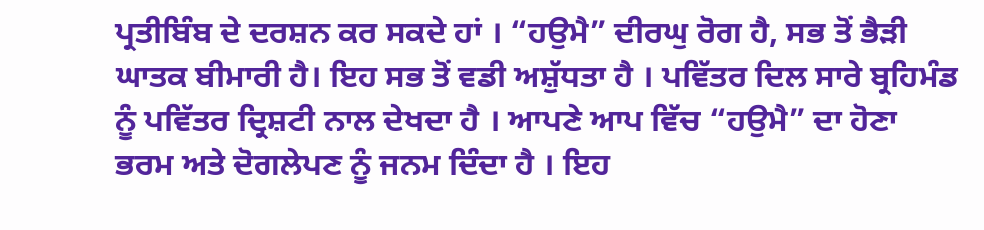ਪ੍ਰਤੀਬਿੰਬ ਦੇ ਦਰਸ਼ਨ ਕਰ ਸਕਦੇ ਹਾਂ । “ਹਉਮੈ” ਦੀਰਘੁ ਰੋਗ ਹੈ, ਸਭ ਤੋਂ ਭੈੜੀ ਘਾਤਕ ਬੀਮਾਰੀ ਹੈ। ਇਹ ਸਭ ਤੋਂ ਵਡੀ ਅਸ਼ੁੱਧਤਾ ਹੈ । ਪਵਿੱਤਰ ਦਿਲ ਸਾਰੇ ਬ੍ਰਹਿਮੰਡ ਨੂੰ ਪਵਿੱਤਰ ਦ੍ਰਿਸ਼ਟੀ ਨਾਲ ਦੇਖਦਾ ਹੈ । ਆਪਣੇ ਆਪ ਵਿੱਚ “ਹਉਮੈ” ਦਾ ਹੋਣਾ ਭਰਮ ਅਤੇ ਦੋਗਲੇਪਣ ਨੂੰ ਜਨਮ ਦਿੰਦਾ ਹੈ । ਇਹ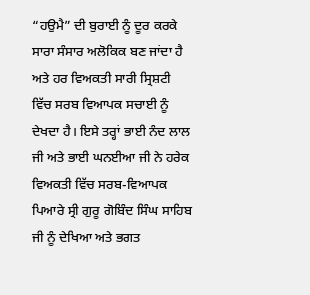“ਹਉਮੈ” ਦੀ ਬੁਰਾਈ ਨੂੰ ਦੂਰ ਕਰਕੇ ਸਾਰਾ ਸੰਸਾਰ ਅਲੋਕਿਕ ਬਣ ਜਾਂਦਾ ਹੈ ਅਤੇ ਹਰ ਵਿਅਕਤੀ ਸਾਰੀ ਸ੍ਰਿਸ਼ਟੀ ਵਿੱਚ ਸਰਬ ਵਿਆਪਕ ਸਚਾਈ ਨੂੰ ਦੇਖਦਾ ਹੈ। ਇਸੇ ਤਰ੍ਹਾਂ ਭਾਈ ਨੰਦ ਲਾਲ ਜੀ ਅਤੇ ਭਾਈ ਘਨਈਆ ਜੀ ਨੇ ਹਰੇਕ ਵਿਅਕਤੀ ਵਿੱਚ ਸਰਬ-ਵਿਆਪਕ ਪਿਆਰੇ ਸ੍ਰੀ ਗੁਰੂ ਗੋਬਿੰਦ ਸਿੰਘ ਸਾਹਿਬ ਜੀ ਨੂੰ ਦੇਖਿਆ ਅਤੇ ਭਗਤ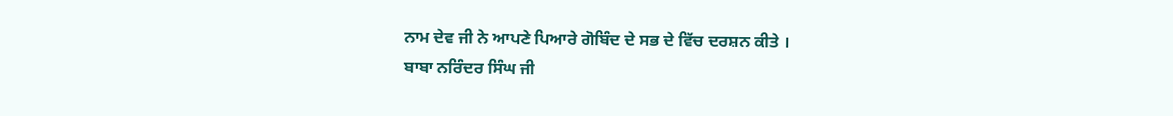ਨਾਮ ਦੇਵ ਜੀ ਨੇ ਆਪਣੇ ਪਿਆਰੇ ਗੋਬਿੰਦ ਦੇ ਸਭ ਦੇ ਵਿੱਚ ਦਰਸ਼ਨ ਕੀਤੇ ।
ਬਾਬਾ ਨਰਿੰਦਰ ਸਿੰਘ ਜੀ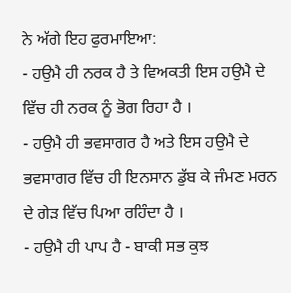ਨੇ ਅੱਗੇ ਇਹ ਫੁਰਮਾਇਆ:
- ਹਉਮੈ ਹੀ ਨਰਕ ਹੈ ਤੇ ਵਿਅਕਤੀ ਇਸ ਹਉਮੈ ਦੇ ਵਿੱਚ ਹੀ ਨਰਕ ਨੂੰ ਭੋਗ ਰਿਹਾ ਹੈ ।
- ਹਉਮੈ ਹੀ ਭਵਸਾਗਰ ਹੈ ਅਤੇ ਇਸ ਹਉਮੈ ਦੇ ਭਵਸਾਗਰ ਵਿੱਚ ਹੀ ਇਨਸਾਨ ਡੁੱਬ ਕੇ ਜੰਮਣ ਮਰਨ ਦੇ ਗੇੜ ਵਿੱਚ ਪਿਆ ਰਹਿੰਦਾ ਹੈ ।
- ਹਉਮੈ ਹੀ ਪਾਪ ਹੈ - ਬਾਕੀ ਸਭ ਕੁਝ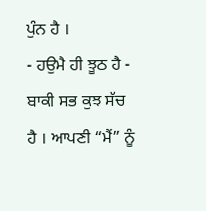ਪੁੰਨ ਹੈ ।
- ਹਉਮੈ ਹੀ ਝੂਠ ਹੈ - ਬਾਕੀ ਸਭ ਕੁਝ ਸੱਚ ਹੈ । ਆਪਣੀ “ਮੈਂ” ਨੂੰ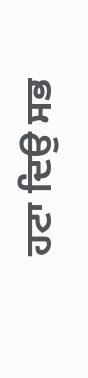ਹਟਾ ਦਿਉ ਸਭ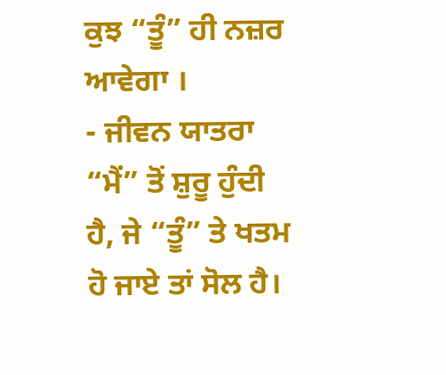ਕੁਝ “ਤੂੰ” ਹੀ ਨਜ਼ਰ ਆਵੇਗਾ ।
- ਜੀਵਨ ਯਾਤਰਾ “ਮੈਂ” ਤੋਂ ਸ਼ੁਰੂ ਹੁੰਦੀ ਹੈ, ਜੇ “ਤੂੰ” ਤੇ ਖਤਮ ਹੋ ਜਾਏ ਤਾਂ ਸੋਲ ਹੈ।